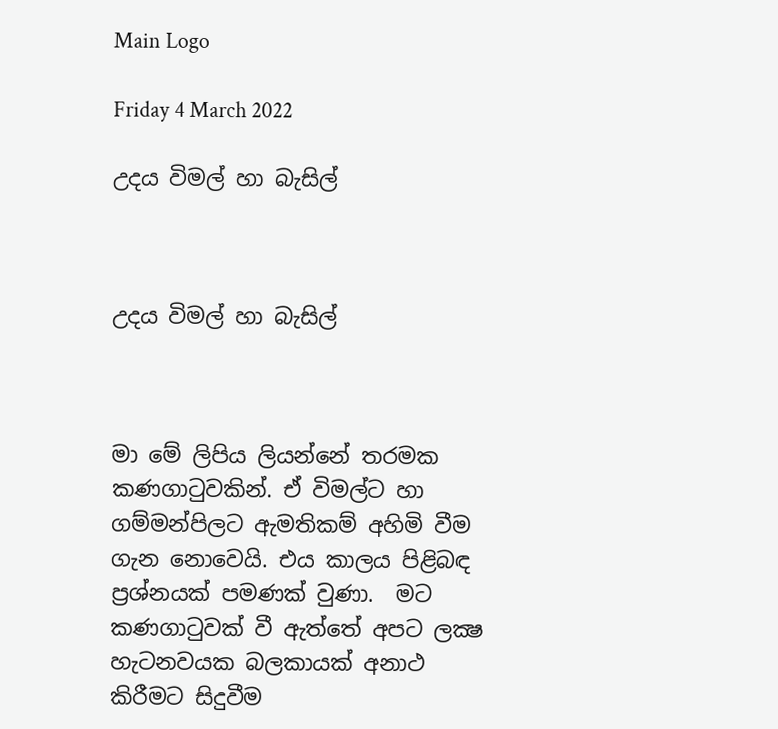Main Logo

Friday 4 March 2022

උදය විමල් හා බැසිල්



උදය විමල් හා බැසිල්



මා මේ ලිපිය ලියන්නේ තරමක කණගාටුවකින්. ඒ විමල්ට හා ගම්මන්පිලට ඇමතිකම් අහිමි වීම ගැන නොවෙයි. එය කාලය පිළිබඳ ප්‍රශ්නයක් පමණක් වුණා.  මට කණගාටුවක් වී ඇත්තේ අපට ලක්‍ෂ හැටනවයක බලකායක් අනාථ කිරීමට සිදුවීම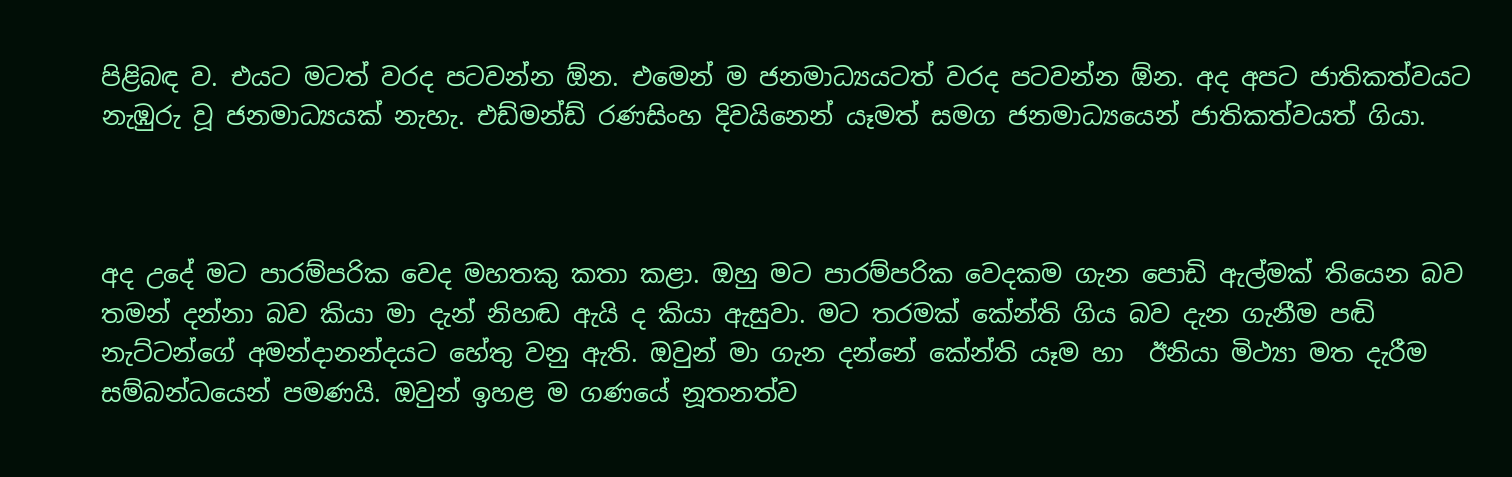පිළිබඳ ව. එයට මටත් වරද පටවන්න ඕන. එමෙන් ම ජනමාධ්‍යයටත් වරද පටවන්න ඕන. අද අපට ජාතිකත්වයට නැඹුරු වූ ජනමාධ්‍යයක් නැහැ. එඩ්මන්ඩ් රණසිංහ දිවයිනෙන් යෑමත් සමග ජනමාධ්‍යයෙන් ජාතිකත්වයත් ගියා.



අද උදේ මට පාරම්පරික වෙද මහතකු කතා කළා. ඔහු මට පාරම්පරික වෙදකම ගැන පොඩි ඇල්මක් තියෙන බව තමන් දන්නා බව කියා මා දැන් නිහඬ ඇයි ද කියා ඇසුවා. මට තරමක් කේන්ති ගිය බව දැන ගැනීම පඬි නැට්ටන්ගේ අමන්දානන්දයට හේතු වනු ඇති. ඔවුන් මා ගැන දන්නේ කේන්ති යෑම හා  ඊනියා මිථ්‍යා මත දැරීම සම්බන්ධයෙන් පමණයි. ඔවුන් ඉහළ ම ගණයේ නූතනත්ව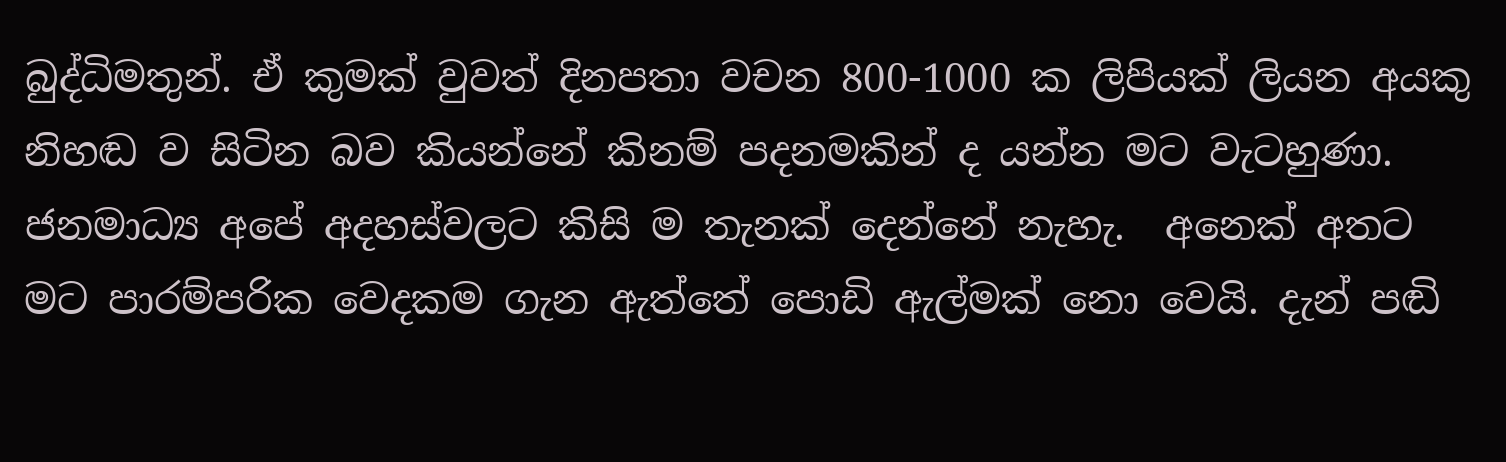බුද්ධිමතුන්. ඒ කුමක් වුවත් දිනපතා වචන 800-1000 ක ලිපියක් ලියන අයකු නිහඬ ව සිටින බව කියන්නේ කිනම් පදනමකින් ද යන්න මට වැටහුණා. ජනමාධ්‍ය අපේ අදහස්වලට කිසි ම තැනක් දෙන්නේ නැහැ.  අනෙක් අතට මට පාරම්පරික වෙදකම ගැන ඇත්තේ පොඩි ඇල්මක් නො වෙයි. දැන් පඬි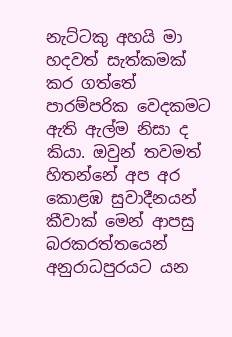නැට්ටකු අහයි මා හදවත් සැත්කමක් කර ගත්තේ පාරම්පරික වෙදකමට ඇති ඇල්ම නිසා ද කියා. ඔවුන් තවමත් හිතන්නේ අප අර කොළඹ සුවාදීනයන් කීවාක් මෙන් ආපසු බරකරත්තයෙන් අනුරාධපුරයට යන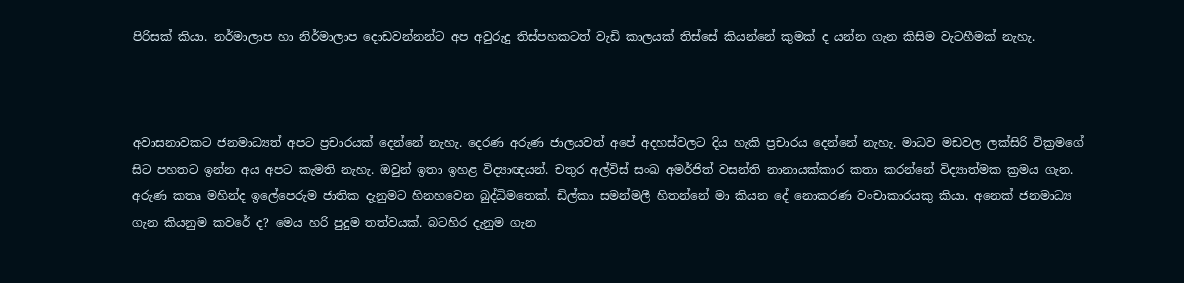පිරිසක් කියා. නර්මාලාප හා නිර්මාලාප දොඩවන්නන්ට අප අවුරුදු තිස්පහකටත් වැඩි කාලයක් තිස්සේ කියන්නේ කුමක් ද යන්න ගැන කිසිම වැටහීමක් නැහැ.



අවාසනාවකට ජනමාධ්‍යත් අපට ප්‍රචාරයක් දෙන්නේ නැහැ. දෙරණ අරුණ ජාලයවත් අපේ අදහස්වලට දිය හැකි ප්‍රචාරය දෙන්නේ නැහැ. මාධව මඩවල ලක්සිරි වික්‍රමගේ සිට පහතට ඉන්න අය අපට කැමති නැහැ. ඔවුන් ඉතා ඉහළ විද්‍යාඥයන්. චතුර අල්විස් සංඛ අමර්ජිත් වසන්ති නානායක්කාර කතා කරන්නේ විද්‍යාත්මක ක්‍රමය ගැන. අරුණ කතෘ මහින්ද ඉලේපෙරුම ජාතික දැනුමට හිනහවෙන බුද්ධිමතෙක්. ඩිල්කා සමන්මලී හිතන්නේ මා කියන දේ නොකරණ වංචාකාරයකු කියා. අනෙක් ජනමාධ්‍ය ගැන කියනුම කවරේ ද? මෙය හරි පුදුම තත්වයක්. බටහිර දැනුම ගැන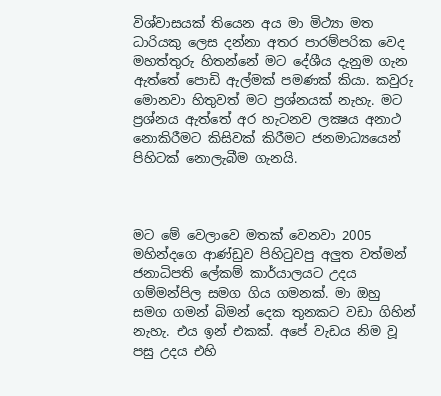විශ්වාසයක් තියෙන අය මා මිථ්‍යා මත ධාරියකු ලෙස දන්නා අතර පාරම්පරික වෙද මහත්තුරු හිතන්නේ මට දේශීය දැනුම ගැන ඇත්තේ පොඩි ඇල්මක් පමණක් කියා. කවුරු මොනවා හිතුවත් මට ප්‍රශ්නයක් නැහැ. මට ප්‍රශ්නය ඇත්තේ අර හැටනව ලක්‍ෂය අනාථ නොකිරීමට කිසිවක් කිරීමට ජනමාධ්‍යයෙන් පිහිටක් නොලැබීම ගැනයි.



මට මේ වෙලාවෙ මතක් වෙනවා 2005 මහින්දගෙ ආණ්ඩුව පිහිටුවපු අලුත වත්මන් ජනාධිපති ලේකම් කාර්යාලයට උදය ගම්මන්පිල සමග ගිය ගමනක්. මා ඔහු සමග ගමන් බිමන් දෙක තුනකට වඩා ගිහින් නැහැ. එය ඉන් එකක්. අපේ වැඩය නිම වූ පසු උදය එහි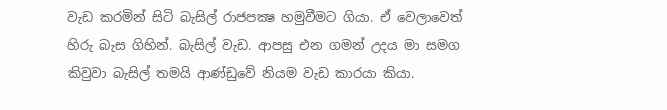වැඩ කරමින් සිටි බැසිල් රාජපක්‍ෂ හමුවීමට ගියා. ඒ වෙලාවෙත් හිරු බැස ගිහින්. බැසිල් වැඩ. ආපසු එන ගමන් උදය මා සමග කිවුවා බැසිල් තමයි ආණ්ඩුවේ නියම වැඩ කාරයා කියා.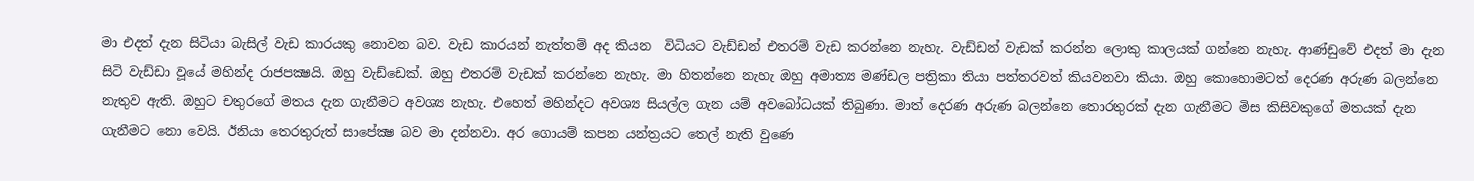මා එදත් දැන සිටියා බැසිල් වැඩ කාරයකු නොවන බව. වැඩ කාරයන් නැත්තම් අද කියන  විධියට වැඩ්ඩන් එතරම් වැඩ කරන්නෙ නැහැ. වැඩ්ඩන් වැඩක් කරන්න ලොකු කාලයක් ගන්නෙ නැහැ. ආණ්ඩුවේ එදත් මා දැන සිටි වැඩ්ඩා වූයේ මහින්ද රාජපක්‍ෂයි. ඔහු වැඩ්ඩෙක්. ඔහු එතරම් වැඩක් කරන්නෙ නැහැ. මා හිතන්නෙ නැහැ ඔහු අමාත්‍ය මණ්ඩල පත්‍රිකා තියා පත්තරවත් කියවනවා කියා. ඔහු කොහොමටත් දෙරණ අරුණ බලන්නෙ නැතුව ඇති. ඔහුට චතුරගේ මතය දැන ගැනීමට අවශ්‍ය නැහැ. එහෙත් මහින්දට අවශ්‍ය සියල්ල ගැන යම් අවබෝධයක් තිබුණා. මාත් දෙරණ අරුණ බලන්නෙ තොරතුරක් දැන ගැනීමට මිස කිසිවකුගේ මතයක් දැන ගැනීමට නො වෙයි. ඊනියා තෙරතුරුත් සාපේක්‍ෂ බව මා දන්නවා. අර ගොයම් කපන යන්ත්‍රයට තෙල් නැති වුණෙ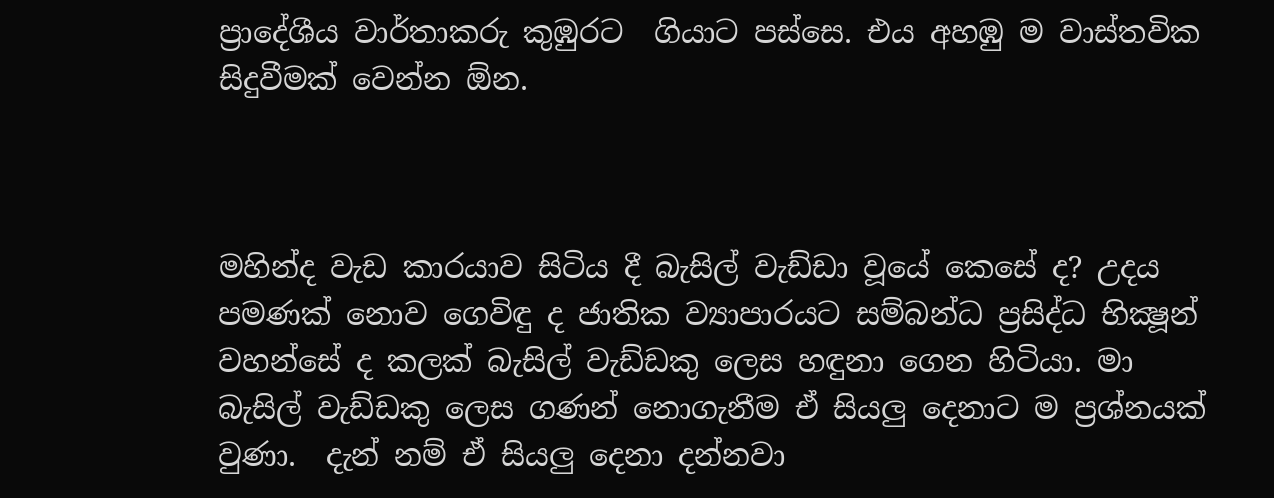ප්‍රාදේශීය වාර්තාකරු කුඹුරට  ගියාට පස්සෙ. එය අහඹු ම වාස්තවික සිදුවීමක් වෙන්න ඕන.



මහින්ද වැඩ කාරයාව සිටිය දී බැසිල් වැඩ්ඩා වූයේ කෙසේ ද? උදය පමණක් නොව ගෙවිඳු ද ජාතික ව්‍යාපාරයට සම්බන්ධ ප්‍රසිද්ධ භික්‍ෂූන් වහන්සේ ද කලක් බැසිල් වැඩ්ඩකු ලෙස හඳුනා ගෙන හිටියා. මා බැසිල් වැඩ්ඩකු ලෙස ගණන් නොගැනීම ඒ සියලු දෙනාට ම ප්‍රශ්නයක් වුණා.  දැන් නම් ඒ සියලු දෙනා දන්නවා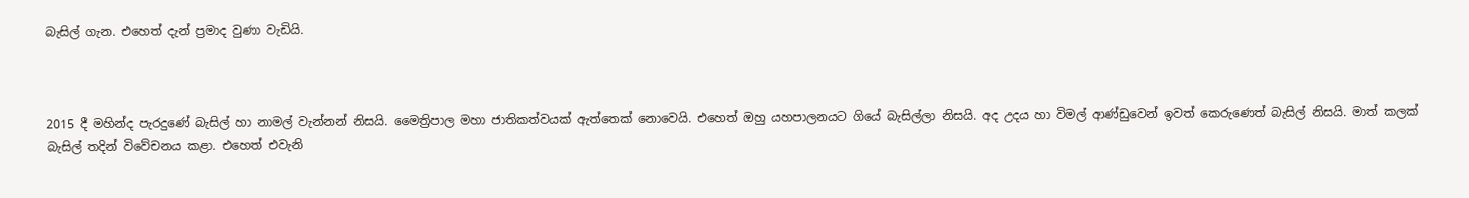බැසිල් ගැන. එහෙත් දැන් ප්‍රමාද වුණා වැඩියි.



2015 දී මහින්ද පැරදුණේ බැසිල් හා නාමල් වැන්නන් නිසයි. මෛත්‍රිපාල මහා ජාතිකත්වයක් ඇත්තෙක් නොවෙයි. එහෙත් ඔහු යහපාලනයට ගියේ බැසිල්ලා නිසයි. අද උදය හා විමල් ආණ්ඩුවෙන් ඉවත් කෙරුණෙත් බැසිල් නිසයි. මාත් කලක් බැසිල් තදින් විවේචනය කළා. එහෙත් එවැනි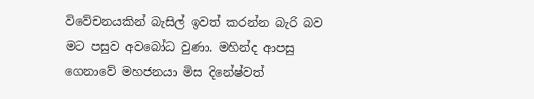විවේචනයකින් බැසිල් ඉවත් කරන්න බැරි බව මට පසුව අවබෝධ වුණා. මහින්ද ආපසු ගෙනාවේ මහජනයා මිස දිනේෂ්වත්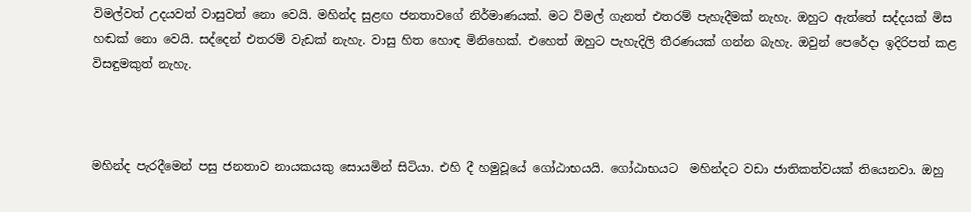විමල්වත් උදයවත් වාසුවත් නො වෙයි. මහින්ද සුළඟ ජනතාවගේ නිර්මාණයක්. මට විමල් ගැනත් එතරම් පැහැදීමක් නැහැ. ඔහුට ඇත්තේ සද්දයක් මිස හඬක් නො වෙයි. සද්දෙන් එතරම් වැඩක් නැහැ. වාසු හිත හොඳ මිනිහෙක්. එහෙත් ඔහුට පැහැදිලි තීරණයක් ගන්න බැහැ. ඔවුන් පෙරේදා ඉදිරිපත් කළ විසඳුමකුත් නැහැ.



මහින්ද පැරදීමෙන් පසු ජනතාව නායකයකු සොයමින් සිටියා. එහි දී හමුවූයේ ගෝඨාභයයි. ගෝඨාභයට  මහින්දට වඩා ජාතිකත්වයක් තියෙනවා. ඔහු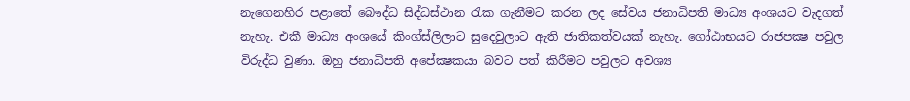නැගෙනහිර පළාතේ බෞද්ධ සිද්ධස්ථාන රැක ගැනීමට කරන ලද සේවය ජනාධිපති මාධ්‍ය අංශයට වැදගත් නැහැ. එකී මාධ්‍ය අංශයේ කිංග්ස්ලිලාට සුදෙවුලාට ඇති ජාතිකත්වයක් නැහැ. ගෝඨාභයට රාජපක්‍ෂ පවුල විරුද්ධ වුණා. ඔහු ජනාධිපති අපේක්‍ෂකයා බවට පත් කිරීමට පවුලට අවශ්‍ය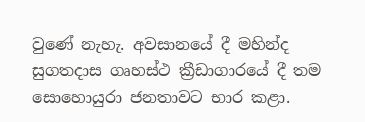වුණේ නැහැ. අවසානයේ දී මහින්ද සුගතදාස ගෘහස්ථ ක්‍රීඩාගාරයේ දී තම සොහොයුරා ජනතාවට භාර කළා.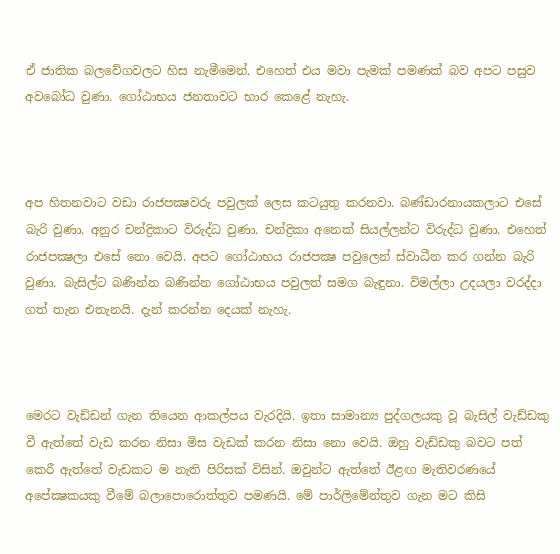ඒ ජාතික බලවේගවලට හිස නැමීමෙන්. එහෙත් එය මවා පැමක් පමණක් බව අපට පසුව අවබෝධ වුණා. ගෝඨාභය ජනතාවට භාර කෙළේ නැහැ.



අප හිතනවාට වඩා රාජපක්‍ෂවරු පවුලක් ලෙස කටයුතු කරනවා. බණ්ඩාරනායකලාට එසේ බැරි වුණා. අනුර චන්ද්‍රිකාට විරුද්ධ වුණා. චන්ද්‍රිකා අනෙක් සියල්ලන්ට විරුද්ධ වුණා. එහෙත් රාජපක්‍ෂලා එසේ නො වෙයි. අපට ගෝඨාභය රාජපක්‍ෂ පවුලෙන් ස්වාධීන කර ගන්න බැරි වුණා. බැසිල්ට බණින්න බණින්න ගෝඨාභය පවුලත් සමග බැඳුනා. විමල්ලා උදයලා වරද්දා ගත් තැන එතැනයි. දැන් කරන්න දෙයක් නැහැ.



මෙරට වැඩ්ඩන් ගැන තියෙන ආකල්පය වැරදියි. ඉතා සාමාන්‍ය පුද්ගලයකු වූ බැසිල් වැඩ්ඩකු වී ඇත්තේ වැඩ කරන නිසා මිස වැඩක් කරන නිසා නො වෙයි. ඔහු වැඩ්ඩකු බවට පත් කෙරී ඇත්තේ වැඩකට ම නැති පිරිසක් විසින්. ඔවුන්ට ඇත්තේ ඊළඟ මැතිවරණයේ අපේක්‍ෂකයකු වීමේ බලාපොරොත්තුව පමණයි. මේ පාර්ලිමේන්තුව ගැන මට කිසි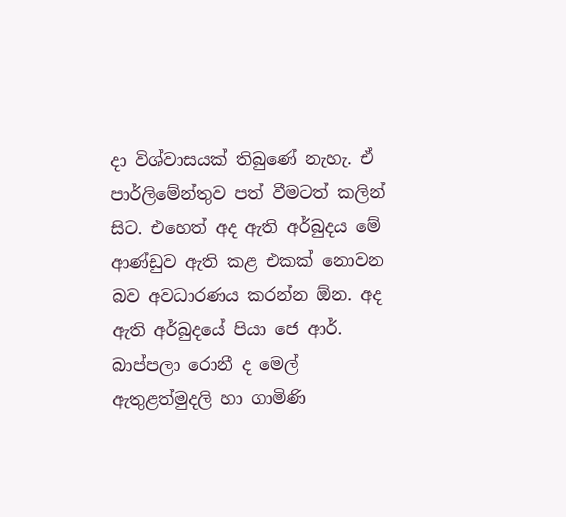දා විශ්වාසයක් තිබුණේ නැහැ. ඒ පාර්ලිමේන්තුව පත් වීමටත් කලින් සිට. එහෙත් අද ඇති අර්බුදය මේ ආණ්ඩුව ඇති කළ එකක් නොවන බව අවධාරණය කරන්න ඕන. අද ඇති අර්බුදයේ පියා ජෙ ආර්. බාප්පලා රොනී ද මෙල් ඇතුළත්මුදලි හා ගාමිණි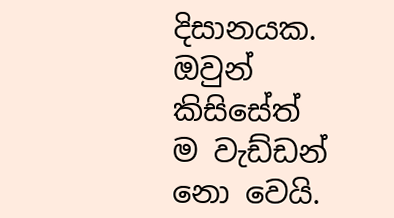දිසානයක. ඔවුන් කිසිසේත් ම වැඩ්ඩන් නො වෙයි.